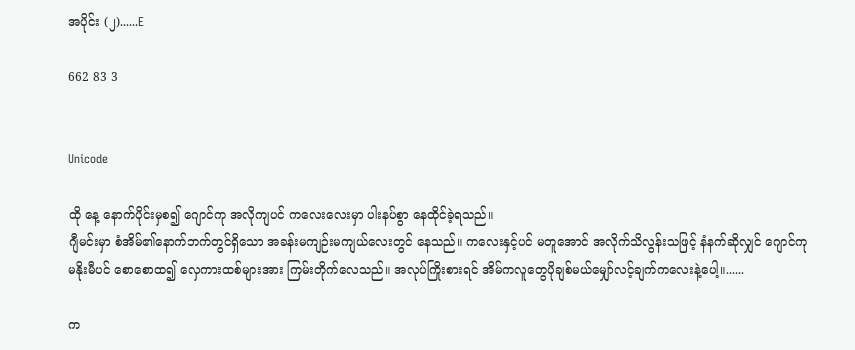အပိုင်း (၂)......E

662 83 3


Unicode

ထို နေ့ နောက်ပိုင်းမှစ၍ ဂျောင်ကု အလိုကျပင် ကလေးလေးမှာ ပါးနပ်စွာ နေထိုင်ခဲ့ရသည်။
ဂျီမင်းမှာ စံအိမ်၏နောက်ဘက်တွင်ရှိသော အခန်းမကျဉ်းမကျယ်လေးတွင် နေသည်။ ကလေးနှင့်ပင် မတူအောင် အလိုက်သိလွန်းသဖြင့် နံနက်ဆိုလျှင် ဂျောင်ကု မနိုးမီပင် စောစောထ၍ လှေကားထစ်များအား ကြမ်းတိုက်လေသည်။ အလုပ်ကြိုးစားရင် အိမ်ကလူတွေပိုချစ်မယ်မျှော်လင့်ချက်ကလေးနဲ့ပေါ့။......

က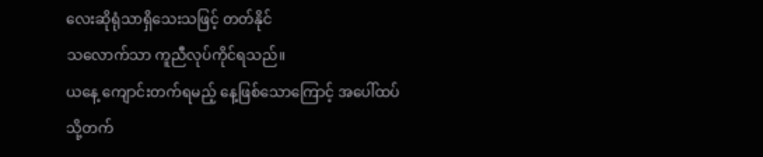လေးဆိုရုံသာရှိသေးသဖြင့် တတ်နိုင်
သလောက်သာ ကူညီလုပ်ကိုင်ရသည်။
ယနေ့ ကျောင်းတက်ရမည့် နေ့ဖြစ်သောကြောင့် အပေါ်ထပ်သို့တက်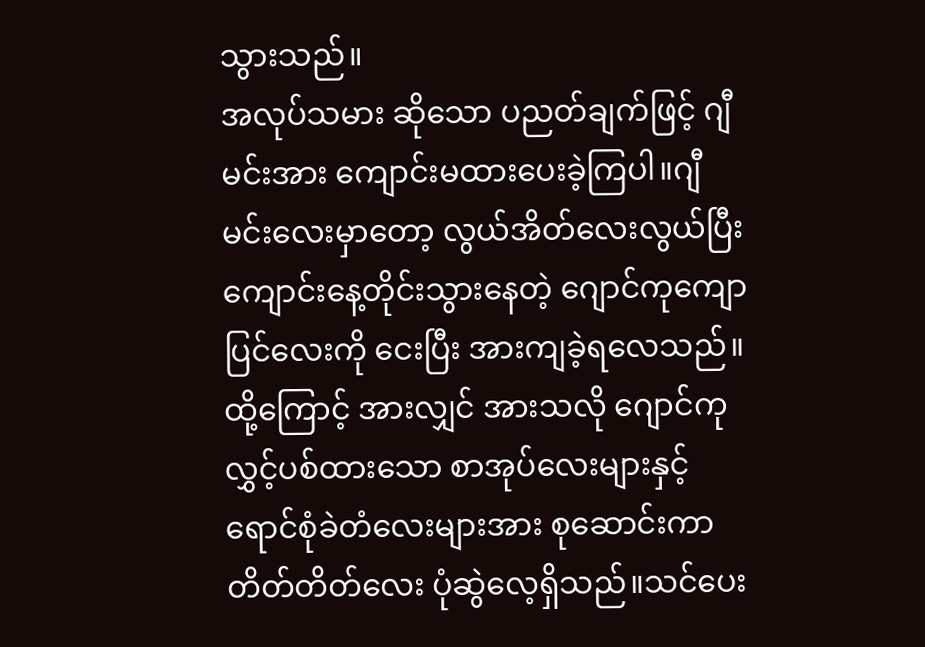သွားသည်။
အလုပ်သမား ဆိုသော ပညတ်ချက်ဖြင့် ဂျီမင်းအား ကျောင်းမထားပေးခဲ့ကြပါ။ဂျီမင်းလေးမှာတော့ လွယ်အိတ်လေးလွယ်ပြီး ကျောင်းနေ့တိုင်းသွားနေတဲ့ ဂျောင်ကုကျောပြင်လေးကို ငေးပြီး အားကျခဲ့ရလေသည်။ ထို့ကြောင့် အားလျှင် အားသလို ဂျောင်ကု လွှင့်ပစ်ထားသော စာအုပ်လေးများနှင့် ရောင်စုံခဲတံလေးများအား စုဆောင်းကာ တိတ်တိတ်လေး ပုံဆွဲလေ့ရှိသည်။သင်ပေး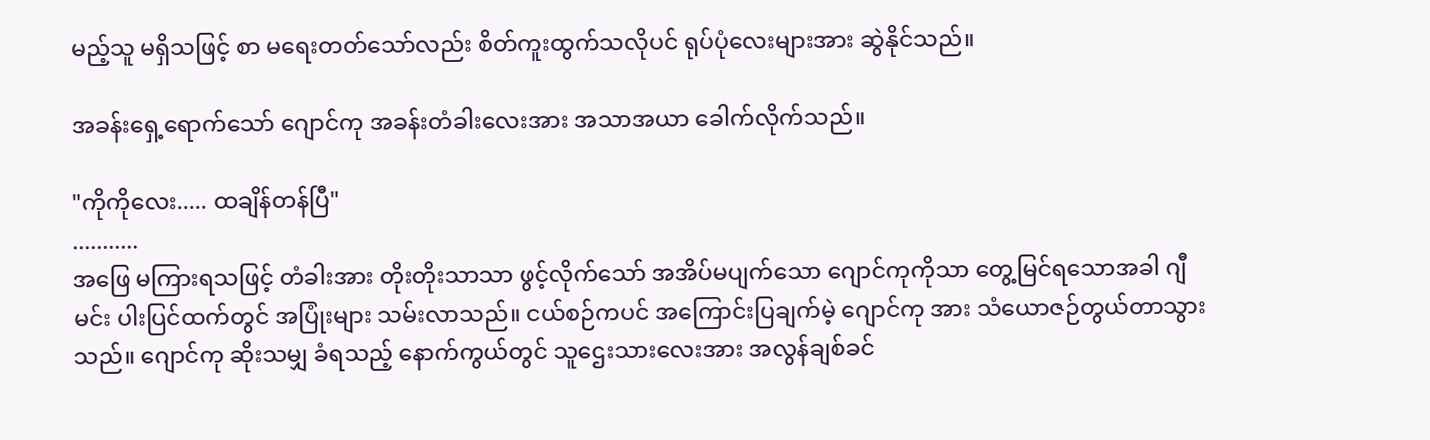မည့်သူ မရှိသဖြင့် စာ မရေးတတ်သော်လည်း စိတ်ကူးထွက်သလိုပင် ရုပ်ပုံလေးများအား ဆွဲနိုင်သည်။

အခန်းရှေ့ရောက်သော် ဂျောင်ကု အခန်းတံခါးလေးအား အသာအယာ ခေါက်လိုက်သည်။

"ကိုကိုလေး..... ထချိန်တန်ပြီ"
...........
အဖြေ မကြားရသဖြင့် တံခါးအား တိုးတိုးသာသာ ဖွင့်လိုက်သော် အအိပ်မပျက်သော ဂျောင်ကုကိုသာ တွေ့မြင်ရသောအခါ ဂျီမင်း ပါးပြင်ထက်တွင် အပြုံးများ သမ်းလာသည်။ ငယ်စဉ်ကပင် အကြောင်းပြချက်မဲ့ ဂျောင်ကု အား သံယောဇဉ်တွယ်တာသွားသည်။ ဂျောင်ကု ဆိုးသမျှ ခံရသည့် နောက်ကွယ်တွင် သူဌေးသားလေးအား အလွန်ချစ်ခင်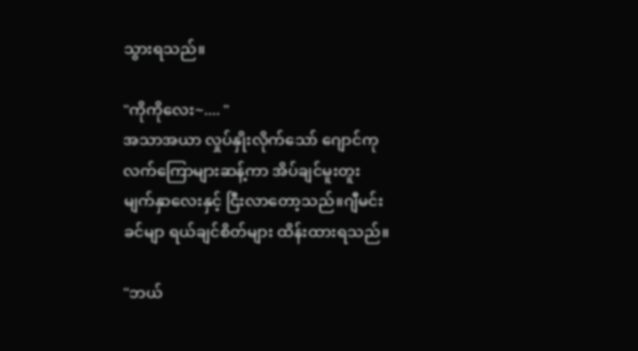သွားရသည်။

"ကိုကိုလေး~.... "
အသာအယာ လှုပ်နှိုးလိုက်သော် ဂျောင်ကုလက်ကြောများဆန့်ကာ အိပ်ချင်မူးတူး မျက်နှာလေးနှင့် ငြီးလာတော့သည်။ဂျီမင်းခင်မျာ ရယ်ချင်စိတ်များ ထိန်းထားရသည်။

"ဘယ်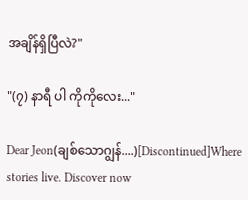အချိန်ရှိပြီလဲ?"

"(၇) နာရီ ပါ ကိုကိုလေး..."

Dear Jeon(ချစ်သောဂျွန်....)[Discontinued]Where stories live. Discover now